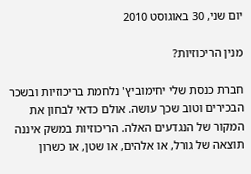יום שני, 30 באוגוסט 2010

מנין הריכוזיות?

חברת כנסת שלי יחימוביץ' נלחמת בריכוזיות ובשכר הבכירים וטוב שכך עושה. אולם כדאי לבחון את המקור של הנגדעים האלה. הריכוזיות במשק איננה תוצאה של גורל, או אלהים, או שטן, או כשרון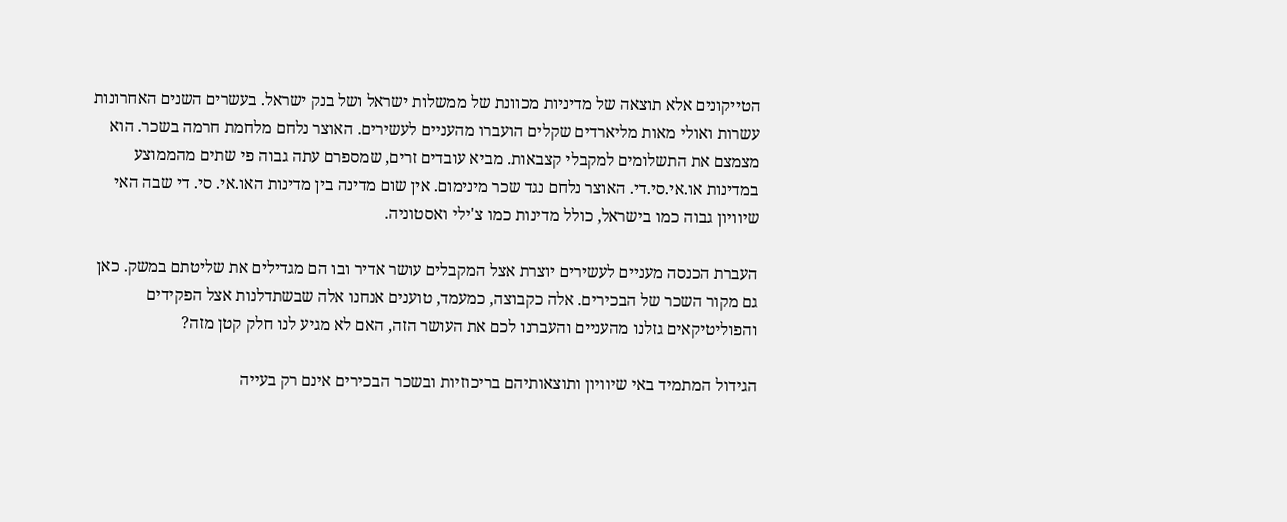הטייקונים אלא תוצאה של מדיניות מכוונת של ממשלות ישראל ושל בנק ישראל. בעשרים השנים האחרונות עשרות ואולי מאות מליארדים שקלים הועברו מהעניים לעשירים. האוצר נלחם מלחמת חרמה בשכר. הוא מצמצם את התשלומים למקבלי קצבאות. מביא עובדים זרים, שמספרם עתה גבוה פי שתים מהממוצע במדינות או.אי.סי.די. האוצר נלחם נגד שכר מינימום. אין שום מדינה בין מדינות האו.אי. סי. די שבה האי שיוויון גבוה כמו בישראל, כולל מדינות כמו צ'ילי ואסטוניה.

העברת הכנסה מעניים לעשירים יוצרת אצל המקבלים עושר אדיר ובו הם מגדילים את שליטתם במשק. כאן גם מקור השכר של הבכירים. אלה כקבוצה, כמעמד, טוענים אנחנו אלה שבשתדלנות אצל הפקידים והפוליטיקאים גזלנו מהעניים והעברנו לכם את העושר הזה, האם לא מגיע לנו חלק קטן מזה?

הגידול המתמיד באי שיוויון ותוצאותיהם בריכוזיות ובשכר הבכירים אינם רק בעייה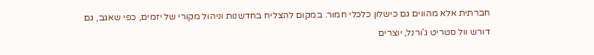חברתית אלא מהווים גם כישלון כלכלי חמור. במקום להצליח בחדשנות וניהול מקורי של יזמים, כפי שאגב, גם דורש וול סטריט ג'ורנל, יוצרים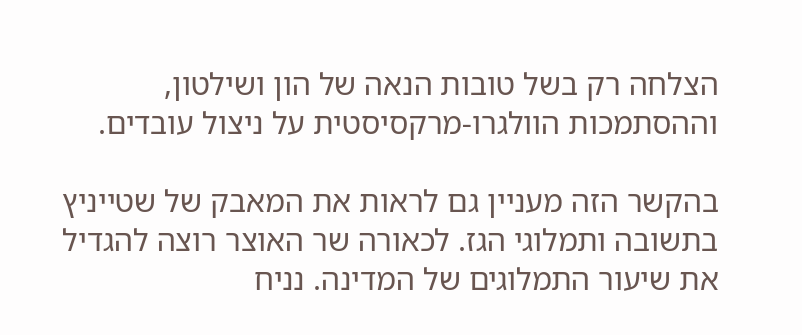הצלחה רק בשל טובות הנאה של הון ושילטון, וההסתמכות הוולגרו-מרקסיסטית על ניצול עובדים.

בהקשר הזה מעניין גם לראות את המאבק של שטייניץ בתשובה ותמלוגי הגז. לכאורה שר האוצר רוצה להגדיל את שיעור התמלוגים של המדינה. נניח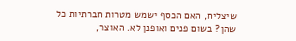שיצליח, האם הכסף ישמש מטרות חברתיות כל שהן? בשום פנים ואופנן לא. האוצר,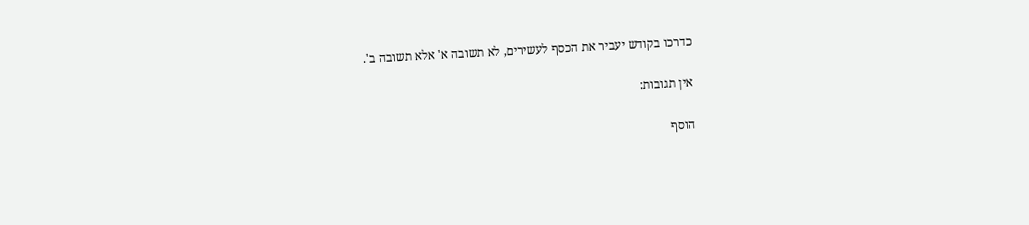כדרכו בקודש יעביר את הכסף לעשירים, לא תשובה א' אלא תשובה ב'.

אין תגובות:

הוסף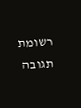רשומת תגובה